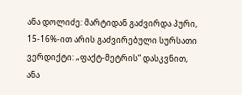ანა დოლიძე: მარტიდან გაძვირდა პური, 15-16%-ით არის გაძვირებული სურსათი
ვერდიქტი: „ფაქტ-მეტრის“ დასკვნით, ანა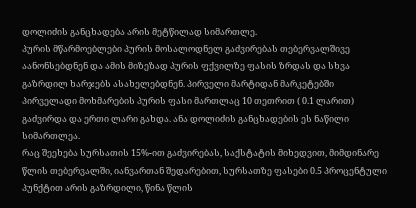დოლიძის განცხადება არის მეტწილად სიმართლე.
პურის მწარმოებლები პურის მოსალოდნელ გაძვირებას თებერვალშივე აანონსებდნენ და ამის მიზეზად პურის ფქვილზე ფასის ზრდას და სხვა გაზრდილ ხარჯებს ასახელებდნენ. პირველი მარტიდან მარკეტებში პირველადი მოხმარების პურის ფასი მართლაც 10 თეთრით ( 0.1 ლარით) გაძვირდა და ერთი ლარი გახდა. ანა დოლიძის განცხადების ეს ნაწილი სიმართლეა.
რაც შეეხება სურსათის 15%-ით გაძვირებას, საქსტატის მიხედვით, მიმდინარე წლის თებერვალში, იანვართან შედარებით, სურსათზე ფასები 0.5 პროცენტული პუნქტით არის გაზრდილი, წინა წლის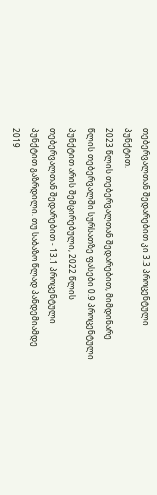თებერვალთან შედარებით კი 3.3 პროცენტული პუნქტით.
2023 წლის თებერვალთან შედარებით, მიმდინარე წლის თებერვალში სურსათზე ფასები 0.9 პროცენტული პუნქტით არის შემცირებული, 2022 წლის თებერვალთან შედარებით - 13.1 პროცენტული პუნქტით გაზრდილი. თუ საბაზო წლად პანდემიამდე 2019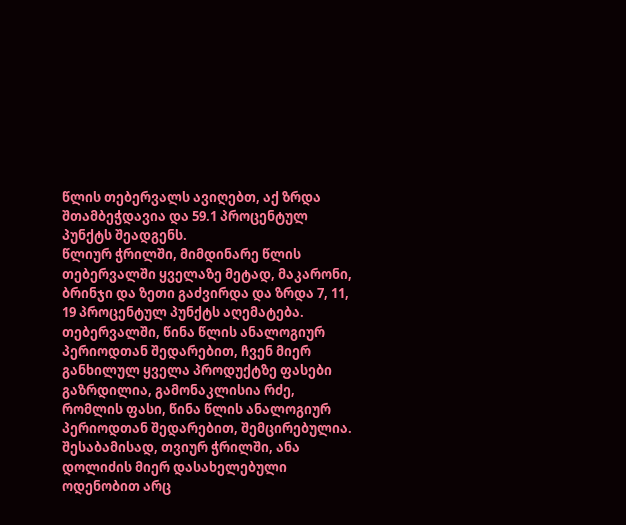წლის თებერვალს ავიღებთ, აქ ზრდა შთამბეჭდავია და 59.1 პროცენტულ პუნქტს შეადგენს.
წლიურ ჭრილში, მიმდინარე წლის თებერვალში ყველაზე მეტად, მაკარონი, ბრინჯი და ზეთი გაძვირდა და ზრდა 7, 11, 19 პროცენტულ პუნქტს აღემატება. თებერვალში, წინა წლის ანალოგიურ პერიოდთან შედარებით, ჩვენ მიერ განხილულ ყველა პროდუქტზე ფასები გაზრდილია, გამონაკლისია რძე, რომლის ფასი, წინა წლის ანალოგიურ პერიოდთან შედარებით, შემცირებულია.
შესაბამისად, თვიურ ჭრილში, ანა დოლიძის მიერ დასახელებული ოდენობით არც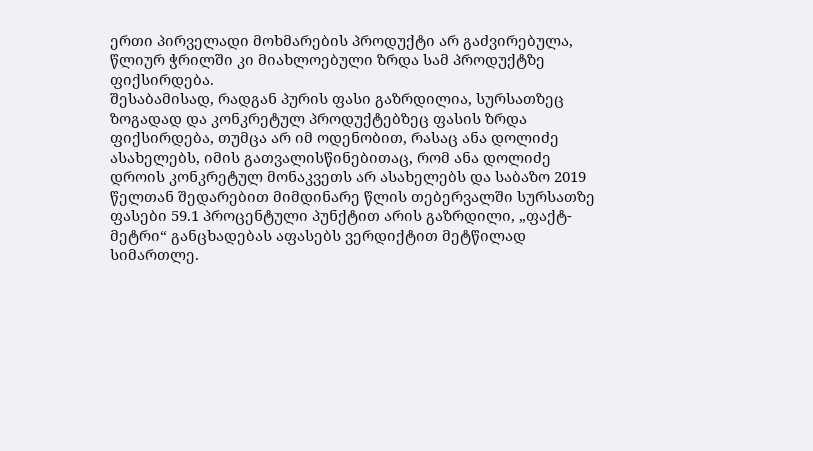ერთი პირველადი მოხმარების პროდუქტი არ გაძვირებულა, წლიურ ჭრილში კი მიახლოებული ზრდა სამ პროდუქტზე ფიქსირდება.
შესაბამისად, რადგან პურის ფასი გაზრდილია, სურსათზეც ზოგადად და კონკრეტულ პროდუქტებზეც ფასის ზრდა ფიქსირდება, თუმცა არ იმ ოდენობით, რასაც ანა დოლიძე ასახელებს, იმის გათვალისწინებითაც, რომ ანა დოლიძე დროის კონკრეტულ მონაკვეთს არ ასახელებს და საბაზო 2019 წელთან შედარებით მიმდინარე წლის თებერვალში სურსათზე ფასები 59.1 პროცენტული პუნქტით არის გაზრდილი, „ფაქტ-მეტრი“ განცხადებას აფასებს ვერდიქტით მეტწილად სიმართლე.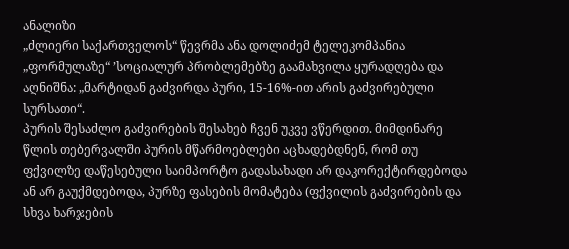ანალიზი
„ძლიერი საქართველოს“ წევრმა ანა დოლიძემ ტელეკომპანია „ფორმულაზე“ ’სოციალურ პრობლემებზე გაამახვილა ყურადღება და აღნიშნა: „მარტიდან გაძვირდა პური, 15-16%-ით არის გაძვირებული სურსათი“.
პურის შესაძლო გაძვირების შესახებ ჩვენ უკვე ვწერდით. მიმდინარე წლის თებერვალში პურის მწარმოებლები აცხადებდნენ, რომ თუ ფქვილზე დაწესებული საიმპორტო გადასახადი არ დაკორექტირდებოდა ან არ გაუქმდებოდა, პურზე ფასების მომატება (ფქვილის გაძვირების და სხვა ხარჯების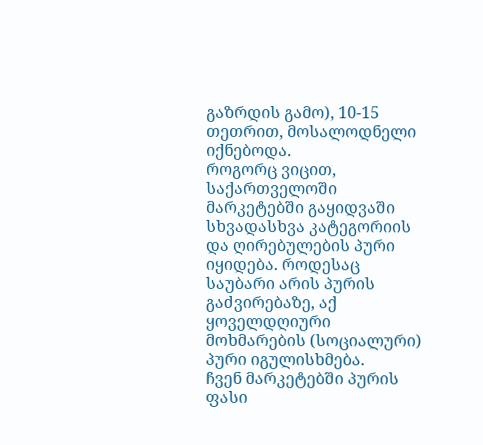გაზრდის გამო), 10-15 თეთრით, მოსალოდნელი იქნებოდა.
როგორც ვიცით, საქართველოში მარკეტებში გაყიდვაში სხვადასხვა კატეგორიის და ღირებულების პური იყიდება. როდესაც საუბარი არის პურის გაძვირებაზე, აქ ყოველდღიური მოხმარების (სოციალური) პური იგულისხმება.
ჩვენ მარკეტებში პურის ფასი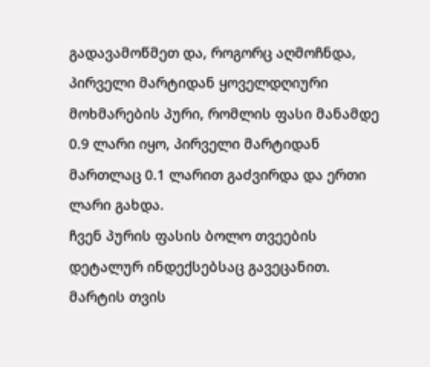გადავამოწმეთ და, როგორც აღმოჩნდა, პირველი მარტიდან ყოველდღიური მოხმარების პური, რომლის ფასი მანამდე 0.9 ლარი იყო, პირველი მარტიდან მართლაც 0.1 ლარით გაძვირდა და ერთი ლარი გახდა.
ჩვენ პურის ფასის ბოლო თვეების დეტალურ ინდექსებსაც გავეცანით. მარტის თვის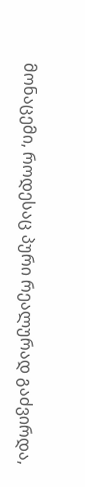მონაცემი, როდესაც პური რეალურად გაძვირდა,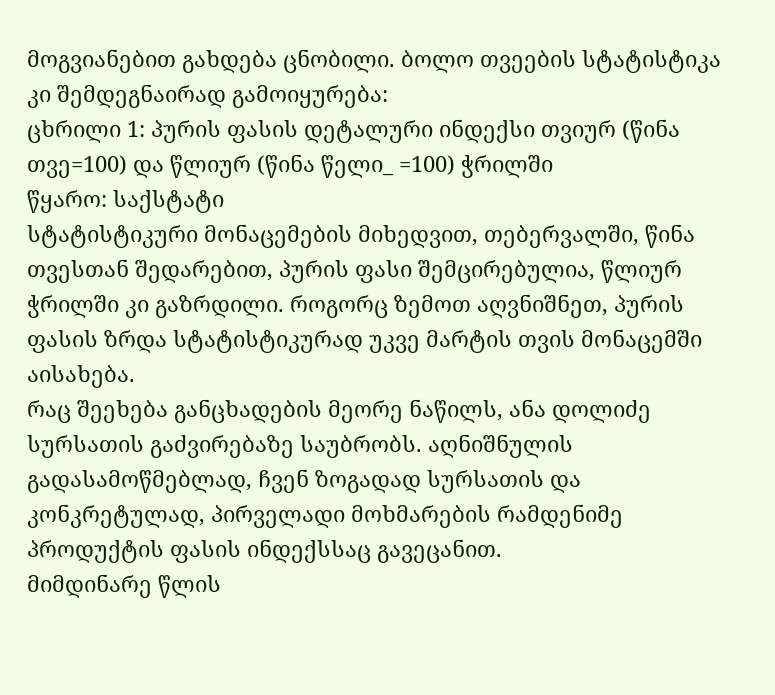მოგვიანებით გახდება ცნობილი. ბოლო თვეების სტატისტიკა კი შემდეგნაირად გამოიყურება:
ცხრილი 1: პურის ფასის დეტალური ინდექსი თვიურ (წინა თვე=100) და წლიურ (წინა წელი_ =100) ჭრილში
წყარო: საქსტატი
სტატისტიკური მონაცემების მიხედვით, თებერვალში, წინა თვესთან შედარებით, პურის ფასი შემცირებულია, წლიურ ჭრილში კი გაზრდილი. როგორც ზემოთ აღვნიშნეთ, პურის ფასის ზრდა სტატისტიკურად უკვე მარტის თვის მონაცემში აისახება.
რაც შეეხება განცხადების მეორე ნაწილს, ანა დოლიძე სურსათის გაძვირებაზე საუბრობს. აღნიშნულის გადასამოწმებლად, ჩვენ ზოგადად სურსათის და კონკრეტულად, პირველადი მოხმარების რამდენიმე პროდუქტის ფასის ინდექსსაც გავეცანით.
მიმდინარე წლის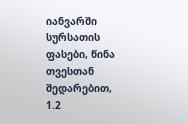იანვარში სურსათის ფასები, წინა თვესთან შედარებით, 1.2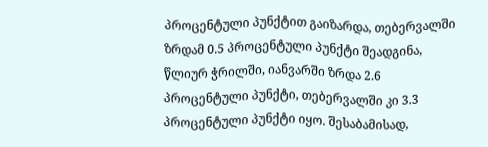პროცენტული პუნქტით გაიზარდა, თებერვალში ზრდამ 0.5 პროცენტული პუნქტი შეადგინა, წლიურ ჭრილში, იანვარში ზრდა 2.6 პროცენტული პუნქტი, თებერვალში კი 3.3 პროცენტული პუნქტი იყო. შესაბამისად,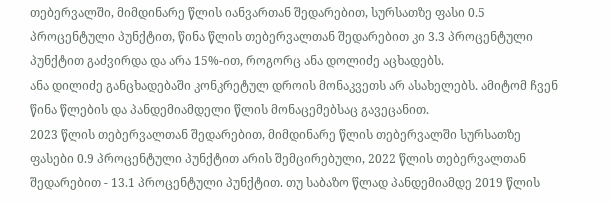თებერვალში, მიმდინარე წლის იანვართან შედარებით, სურსათზე ფასი 0.5 პროცენტული პუნქტით, წინა წლის თებერვალთან შედარებით კი 3.3 პროცენტული პუნქტით გაძვირდა და არა 15%-ით, როგორც ანა დოლიძე აცხადებს.
ანა დილიძე განცხადებაში კონკრეტულ დროის მონაკვეთს არ ასახელებს. ამიტომ ჩვენ წინა წლების და პანდემიამდელი წლის მონაცემებსაც გავეცანით.
2023 წლის თებერვალთან შედარებით, მიმდინარე წლის თებერვალში სურსათზე ფასები 0.9 პროცენტული პუნქტით არის შემცირებული, 2022 წლის თებერვალთან შედარებით - 13.1 პროცენტული პუნქტით. თუ საბაზო წლად პანდემიამდე 2019 წლის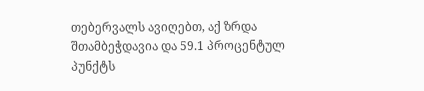თებერვალს ავიღებთ, აქ ზრდა შთამბეჭდავია და 59.1 პროცენტულ პუნქტს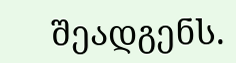შეადგენს.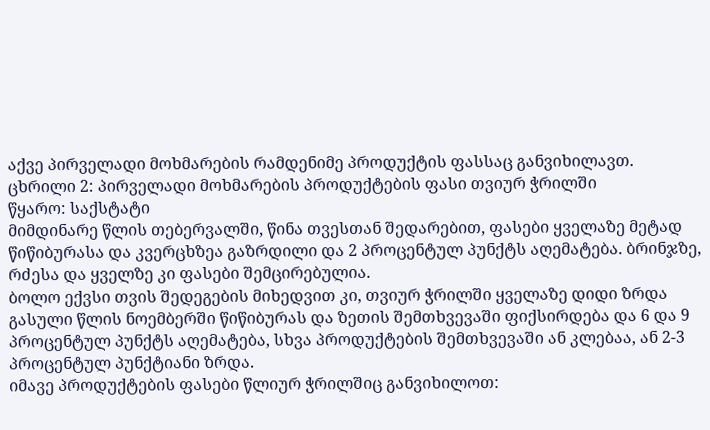აქვე პირველადი მოხმარების რამდენიმე პროდუქტის ფასსაც განვიხილავთ.
ცხრილი 2: პირველადი მოხმარების პროდუქტების ფასი თვიურ ჭრილში
წყარო: საქსტატი
მიმდინარე წლის თებერვალში, წინა თვესთან შედარებით, ფასები ყველაზე მეტად წიწიბურასა და კვერცხზეა გაზრდილი და 2 პროცენტულ პუნქტს აღემატება. ბრინჯზე, რძესა და ყველზე კი ფასები შემცირებულია.
ბოლო ექვსი თვის შედეგების მიხედვით კი, თვიურ ჭრილში ყველაზე დიდი ზრდა გასული წლის ნოემბერში წიწიბურას და ზეთის შემთხვევაში ფიქსირდება და 6 და 9 პროცენტულ პუნქტს აღემატება, სხვა პროდუქტების შემთხვევაში ან კლებაა, ან 2-3 პროცენტულ პუნქტიანი ზრდა.
იმავე პროდუქტების ფასები წლიურ ჭრილშიც განვიხილოთ: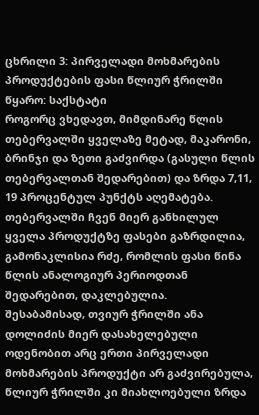ცხრილი 3: პირველადი მოხმარების პროდუქტების ფასი წლიურ ჭრილში
წყარო: საქსტატი
როგორც ვხედავთ, მიმდინარე წლის თებერვალში ყველაზე მეტად, მაკარონი, ბრინჯი და ზეთი გაძვირდა (გასული წლის თებერვალთან შედარებით) და ზრდა 7,11, 19 პროცენტულ პუნქტს აღემატება. თებერვალში ჩვენ მიერ განხილულ ყველა პროდუქტზე ფასები გაზრდილია, გამონაკლისია რძე, რომლის ფასი წინა წლის ანალოგიურ პერიოდთან შედარებით, დაკლებულია.
შესაბამისად, თვიურ ჭრილში ანა დოლიძის მიერ დასახელებული ოდენობით არც ერთი პირველადი მოხმარების პროდუქტი არ გაძვირებულა, წლიურ ჭრილში კი მიახლოებული ზრდა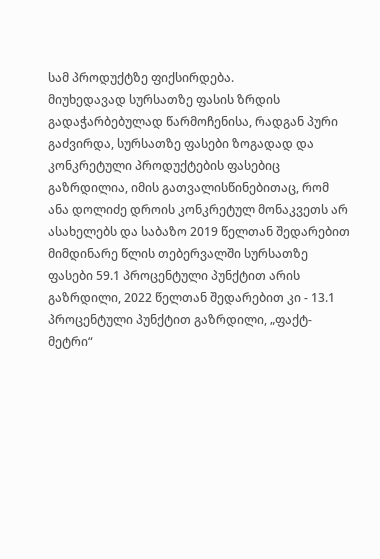სამ პროდუქტზე ფიქსირდება.
მიუხედავად სურსათზე ფასის ზრდის გადაჭარბებულად წარმოჩენისა, რადგან პური გაძვირდა, სურსათზე ფასები ზოგადად და კონკრეტული პროდუქტების ფასებიც გაზრდილია, იმის გათვალისწინებითაც, რომ ანა დოლიძე დროის კონკრეტულ მონაკვეთს არ ასახელებს და საბაზო 2019 წელთან შედარებით მიმდინარე წლის თებერვალში სურსათზე ფასები 59.1 პროცენტული პუნქტით არის გაზრდილი, 2022 წელთან შედარებით კი - 13.1 პროცენტული პუნქტით გაზრდილი, „ფაქტ-მეტრი“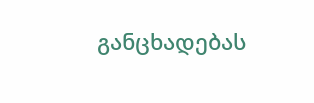განცხადებას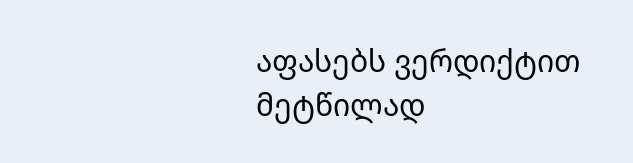აფასებს ვერდიქტით მეტწილად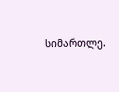სიმართლე.